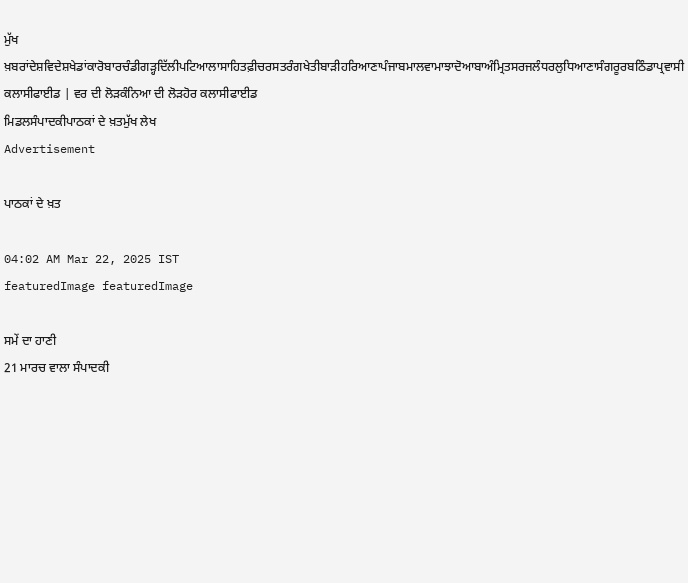ਮੁੱਖ ਖ਼ਬਰਾਂਦੇਸ਼ਵਿਦੇਸ਼ਖੇਡਾਂਕਾਰੋਬਾਰਚੰਡੀਗੜ੍ਹਦਿੱਲੀਪਟਿਆਲਾਸਾਹਿਤਫ਼ੀਚਰਸਤਰੰਗਖੇਤੀਬਾੜੀਹਰਿਆਣਾਪੰਜਾਬਮਾਲਵਾਮਾਝਾਦੋਆਬਾਅੰਮ੍ਰਿਤਸਰਜਲੰਧਰਲੁਧਿਆਣਾਸੰਗਰੂਰਬਠਿੰਡਾਪ੍ਰਵਾਸੀ
ਕਲਾਸੀਫਾਈਡ | ਵਰ ਦੀ ਲੋੜਕੰਨਿਆ ਦੀ ਲੋੜਹੋਰ ਕਲਾਸੀਫਾਈਡ
ਮਿਡਲਸੰਪਾਦਕੀਪਾਠਕਾਂ ਦੇ ਖ਼ਤਮੁੱਖ ਲੇਖ
Advertisement

ਪਾਠਕਾਂ ਦੇ ਖ਼ਤ

04:02 AM Mar 22, 2025 IST
featuredImage featuredImage

ਸਮੇਂ ਦਾ ਹਾਣੀ
21 ਮਾਰਚ ਵਾਲਾ ਸੰਪਾਦਕੀ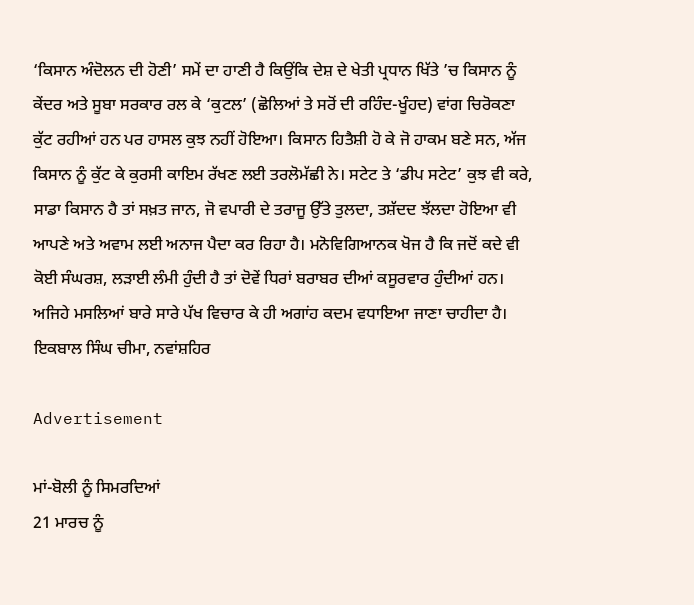‘ਕਿਸਾਨ ਅੰਦੋਲਨ ਦੀ ਹੋਣੀ’ ਸਮੇਂ ਦਾ ਹਾਣੀ ਹੈ ਕਿਉਂਕਿ ਦੇਸ਼ ਦੇ ਖੇਤੀ ਪ੍ਰਧਾਨ ਖਿੱਤੇ ’ਚ ਕਿਸਾਨ ਨੂੰ ਕੇਂਦਰ ਅਤੇ ਸੂਬਾ ਸਰਕਾਰ ਰਲ ਕੇ ‘ਕੁਟਲ’ (ਛੋਲਿਆਂ ਤੇ ਸਰੋਂ ਦੀ ਰਹਿੰਦ-ਖੂੰਹਦ) ਵਾਂਗ ਚਿਰੋਕਣਾ ਕੁੱਟ ਰਹੀਆਂ ਹਨ ਪਰ ਹਾਸਲ ਕੁਝ ਨਹੀਂ ਹੋਇਆ। ਕਿਸਾਨ ਹਿਤੈਸ਼ੀ ਹੋ ਕੇ ਜੋ ਹਾਕਮ ਬਣੇ ਸਨ, ਅੱਜ ਕਿਸਾਨ ਨੂੰ ਕੁੱਟ ਕੇ ਕੁਰਸੀ ਕਾਇਮ ਰੱਖਣ ਲਈ ਤਰਲੋਮੱਛੀ ਨੇ। ਸਟੇਟ ਤੇ ‘ਡੀਪ ਸਟੇਟ’ ਕੁਝ ਵੀ ਕਰੇ, ਸਾਡਾ ਕਿਸਾਨ ਹੈ ਤਾਂ ਸਖ਼ਤ ਜਾਨ, ਜੋ ਵਪਾਰੀ ਦੇ ਤਰਾਜੂ ਉੱਤੇ ਤੁਲਦਾ, ਤਸ਼ੱਦਦ ਝੱਲਦਾ ਹੋਇਆ ਵੀ ਆਪਣੇ ਅਤੇ ਅਵਾਮ ਲਈ ਅਨਾਜ ਪੈਦਾ ਕਰ ਰਿਹਾ ਹੈ। ਮਨੋਵਿਗਿਆਨਕ ਖੋਜ ਹੈ ਕਿ ਜਦੋਂ ਕਦੇ ਵੀ ਕੋਈ ਸੰਘਰਸ਼, ਲੜਾਈ ਲੰਮੀ ਹੁੰਦੀ ਹੈ ਤਾਂ ਦੋਵੇਂ ਧਿਰਾਂ ਬਰਾਬਰ ਦੀਆਂ ਕਸੂਰਵਾਰ ਹੁੰਦੀਆਂ ਹਨ। ਅਜਿਹੇ ਮਸਲਿਆਂ ਬਾਰੇ ਸਾਰੇ ਪੱਖ ਵਿਚਾਰ ਕੇ ਹੀ ਅਗਾਂਹ ਕਦਮ ਵਧਾਇਆ ਜਾਣਾ ਚਾਹੀਦਾ ਹੈ।
ਇਕਬਾਲ ਸਿੰਘ ਚੀਮਾ, ਨਵਾਂਸ਼ਹਿਰ

Advertisement

ਮਾਂ-ਬੋਲੀ ਨੂੰ ਸਿਮਰਦਿਆਂ
21 ਮਾਰਚ ਨੂੰ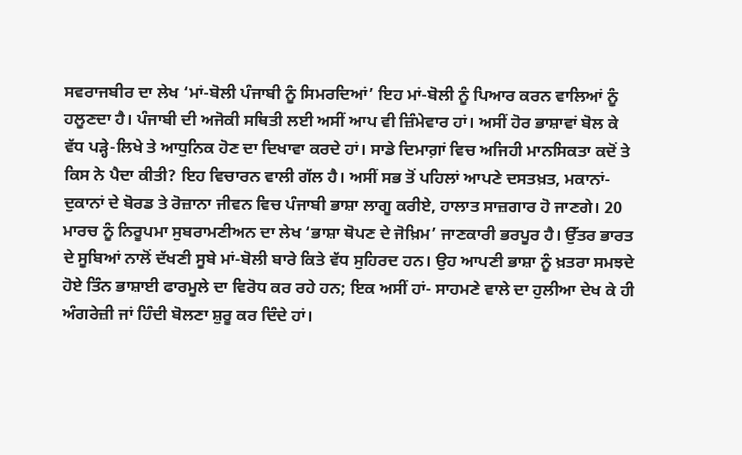ਸਵਰਾਜਬੀਰ ਦਾ ਲੇਖ ‘ਮਾਂ-ਬੋਲੀ ਪੰਜਾਬੀ ਨੂੰ ਸਿਮਰਦਿਆਂ’ ਇਹ ਮਾਂ-ਬੋਲੀ ਨੂੰ ਪਿਆਰ ਕਰਨ ਵਾਲਿਆਂ ਨੂੰ ਹਲੂਣਦਾ ਹੈ। ਪੰਜਾਬੀ ਦੀ ਅਜੋਕੀ ਸਥਿਤੀ ਲਈ ਅਸੀਂ ਆਪ ਵੀ ਜ਼ਿੰਮੇਵਾਰ ਹਾਂ। ਅਸੀਂ ਹੋਰ ਭਾਸ਼ਾਵਾਂ ਬੋਲ ਕੇ ਵੱਧ ਪੜ੍ਹੇ-ਲਿਖੇ ਤੇ ਆਧੁਨਿਕ ਹੋਣ ਦਾ ਦਿਖਾਵਾ ਕਰਦੇ ਹਾਂ। ਸਾਡੇ ਦਿਮਾਗ਼ਾਂ ਵਿਚ ਅਜਿਹੀ ਮਾਨਸਿਕਤਾ ਕਦੋਂ ਤੇ ਕਿਸ ਨੇ ਪੈਦਾ ਕੀਤੀ? ਇਹ ਵਿਚਾਰਨ ਵਾਲੀ ਗੱਲ ਹੈ। ਅਸੀਂ ਸਭ ਤੋਂ ਪਹਿਲਾਂ ਆਪਣੇ ਦਸਤਖ਼ਤ, ਮਕਾਨਾਂ-ਦੁਕਾਨਾਂ ਦੇ ਬੋਰਡ ਤੇ ਰੋਜ਼ਾਨਾ ਜੀਵਨ ਵਿਚ ਪੰਜਾਬੀ ਭਾਸ਼ਾ ਲਾਗੂ ਕਰੀਏ, ਹਾਲਾਤ ਸਾਜ਼ਗਾਰ ਹੋ ਜਾਣਗੇ। 20 ਮਾਰਚ ਨੂੰ ਨਿਰੂਪਮਾ ਸੁਬਰਾਮਣੀਅਨ ਦਾ ਲੇਖ ‘ਭਾਸ਼ਾ ਥੋਪਣ ਦੇ ਜੋਖ਼ਿਮ’ ਜਾਣਕਾਰੀ ਭਰਪੂਰ ਹੈ। ਉੱਤਰ ਭਾਰਤ ਦੇ ਸੂਬਿਆਂ ਨਾਲੋਂ ਦੱਖਣੀ ਸੂਬੇ ਮਾਂ-ਬੋਲੀ ਬਾਰੇ ਕਿਤੇ ਵੱਧ ਸੁਹਿਰਦ ਹਨ। ਉਹ ਆਪਣੀ ਭਾਸ਼ਾ ਨੂੰ ਖ਼ਤਰਾ ਸਮਝਦੇ ਹੋਏ ਤਿੰਨ ਭਾਸ਼ਾਈ ਫਾਰਮੂਲੇ ਦਾ ਵਿਰੋਧ ਕਰ ਰਹੇ ਹਨ; ਇਕ ਅਸੀਂ ਹਾਂ- ਸਾਹਮਣੇ ਵਾਲੇ ਦਾ ਹੁਲੀਆ ਦੇਖ ਕੇ ਹੀ ਅੰਗਰੇਜ਼ੀ ਜਾਂ ਹਿੰਦੀ ਬੋਲਣਾ ਸ਼ੁਰੂ ਕਰ ਦਿੰਦੇ ਹਾਂ।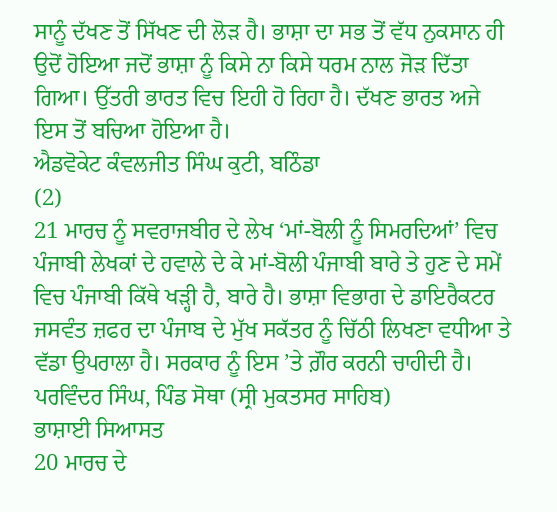ਸਾਨੂੰ ਦੱਖਣ ਤੋਂ ਸਿੱਖਣ ਦੀ ਲੋੜ ਹੈ। ਭਾਸ਼ਾ ਦਾ ਸਭ ਤੋਂ ਵੱਧ ਨੁਕਸਾਨ ਹੀ ਉਦੋਂ ਹੋਇਆ ਜਦੋਂ ਭਾਸ਼ਾ ਨੂੰ ਕਿਸੇ ਨਾ ਕਿਸੇ ਧਰਮ ਨਾਲ ਜੋੜ ਦਿੱਤਾ ਗਿਆ। ਉੱਤਰੀ ਭਾਰਤ ਵਿਚ ਇਹੀ ਹੋ ਰਿਹਾ ਹੈ। ਦੱਖਣ ਭਾਰਤ ਅਜੇ ਇਸ ਤੋਂ ਬਚਿਆ ਹੋਇਆ ਹੈ।
ਐਡਵੋਕੇਟ ਕੰਵਲਜੀਤ ਸਿੰਘ ਕੁਟੀ, ਬਠਿੰਡਾ
(2)
21 ਮਾਰਚ ਨੂੰ ਸਵਰਾਜਬੀਰ ਦੇ ਲੇਖ ‘ਮਾਂ-ਬੋਲੀ ਨੂੰ ਸਿਮਰਦਿਆਂ’ ਵਿਚ ਪੰਜਾਬੀ ਲੇਖਕਾਂ ਦੇ ਹਵਾਲੇ ਦੇ ਕੇ ਮਾਂ-ਬੋਲੀ ਪੰਜਾਬੀ ਬਾਰੇ ਤੇ ਹੁਣ ਦੇ ਸਮੇਂ ਵਿਚ ਪੰਜਾਬੀ ਕਿੱਥੇ ਖੜ੍ਹੀ ਹੈ, ਬਾਰੇ ਹੈ। ਭਾਸ਼ਾ ਵਿਭਾਗ ਦੇ ਡਾਇਰੈਕਟਰ ਜਸਵੰਤ ਜ਼ਫਰ ਦਾ ਪੰਜਾਬ ਦੇ ਮੁੱਖ ਸਕੱਤਰ ਨੂੰ ਚਿੱਠੀ ਲਿਖਣਾ ਵਧੀਆ ਤੇ ਵੱਡਾ ਉਪਰਾਲਾ ਹੈ। ਸਰਕਾਰ ਨੂੰ ਇਸ ’ਤੇ ਗ਼ੌਰ ਕਰਨੀ ਚਾਹੀਦੀ ਹੈ।
ਪਰਵਿੰਦਰ ਸਿੰਘ, ਪਿੰਡ ਸੋਥਾ (ਸ੍ਰੀ ਮੁਕਤਸਰ ਸਾਹਿਬ)
ਭਾਸ਼ਾਈ ਸਿਆਸਤ
20 ਮਾਰਚ ਦੇ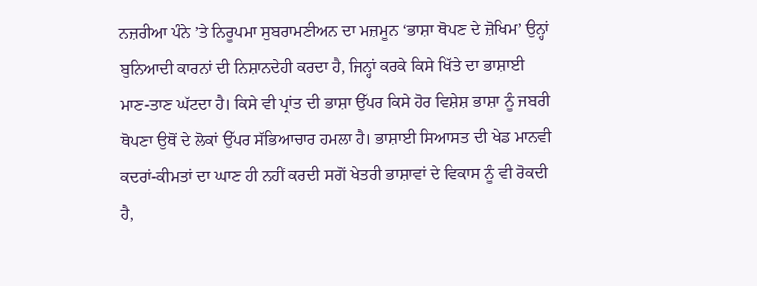ਨਜ਼ਰੀਆ ਪੰਨੇ ’ਤੇ ਨਿਰੂਪਮਾ ਸੁਬਰਾਮਣੀਅਨ ਦਾ ਮਜ਼ਮੂਨ ‘ਭਾਸ਼ਾ ਥੋਪਣ ਦੇ ਜ਼ੋਖਿਮ’ ਉਨ੍ਹਾਂ ਬੁਨਿਆਦੀ ਕਾਰਨਾਂ ਦੀ ਨਿਸ਼ਾਨਦੇਹੀ ਕਰਦਾ ਹੈ, ਜਿਨ੍ਹਾਂ ਕਰਕੇ ਕਿਸੇ ਖਿੱਤੇ ਦਾ ਭਾਸ਼ਾਈ ਮਾਣ-ਤਾਣ ਘੱਟਦਾ ਹੈ। ਕਿਸੇ ਵੀ ਪ੍ਰਾਂਤ ਦੀ ਭਾਸ਼ਾ ਉੱਪਰ ਕਿਸੇ ਹੋਰ ਵਿਸ਼ੇਸ਼ ਭਾਸ਼ਾ ਨੂੰ ਜਬਰੀ ਥੋਪਣਾ ਉਥੋਂ ਦੇ ਲੋਕਾਂ ਉੱਪਰ ਸੱਭਿਆਚਾਰ ਹਮਲਾ ਹੈ। ਭਾਸ਼ਾਈ ਸਿਆਸਤ ਦੀ ਖੇਡ ਮਾਨਵੀ ਕਦਰਾਂ-ਕੀਮਤਾਂ ਦਾ ਘਾਣ ਹੀ ਨਹੀਂ ਕਰਦੀ ਸਗੋਂ ਖੇਤਰੀ ਭਾਸ਼ਾਵਾਂ ਦੇ ਵਿਕਾਸ ਨੂੰ ਵੀ ਰੋਕਦੀ ਹੈ,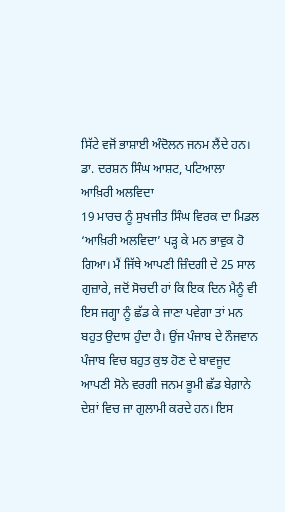ਸਿੱਟੇ ਵਜੋਂ ਭਾਸ਼ਾਈ ਅੰਦੋਲਨ ਜਨਮ ਲੈਂਦੇ ਹਨ।
ਡਾ. ਦਰਸ਼ਨ ਸਿੰਘ ਆਸ਼ਟ, ਪਟਿਆਲਾ
ਆਖ਼ਿਰੀ ਅਲਵਿਦਾ
19 ਮਾਰਚ ਨੂੰ ਸੁਖਜੀਤ ਸਿੰਘ ਵਿਰਕ ਦਾ ਮਿਡਲ ‘ਆਖ਼ਿਰੀ ਅਲਵਿਦਾ’ ਪੜ੍ਹ ਕੇ ਮਨ ਭਾਵੁਕ ਹੋ ਗਿਆ। ਮੈਂ ਜਿੱਥੇ ਆਪਣੀ ਜ਼ਿੰਦਗੀ ਦੇ 25 ਸਾਲ ਗੁਜ਼ਾਰੇ, ਜਦੋਂ ਸੋਚਦੀ ਹਾਂ ਕਿ ਇਕ ਦਿਨ ਮੈਨੂੰ ਵੀ ਇਸ ਜਗ੍ਹਾ ਨੂੰ ਛੱਡ ਕੇ ਜਾਣਾ ਪਵੇਗਾ ਤਾਂ ਮਨ ਬਹੁਤ ਉਦਾਸ ਹੁੰਦਾ ਹੈ। ਉਂਜ ਪੰਜਾਬ ਦੇ ਨੌਜਵਾਨ ਪੰਜਾਬ ਵਿਚ ਬਹੁਤ ਕੁਝ ਹੋਣ ਦੇ ਬਾਵਜੂਦ ਆਪਣੀ ਸੋਨੇ ਵਰਗੀ ਜਨਮ ਭੂਮੀ ਛੱਡ ਬੇਗ਼ਾਨੇ ਦੇਸ਼ਾਂ ਵਿਚ ਜਾ ਗੁਲਾਮੀ ਕਰਦੇ ਹਨ। ਇਸ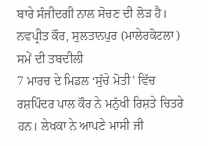ਬਾਰੇ ਸੰਜੀਦਗੀ ਨਾਲ ਸੋਚਣ ਦੀ ਲੋੜ ਹੈ।
ਨਵਪ੍ਰੀਤ ਕੌਰ, ਸੁਲਤਾਨਪੁਰ (ਮਾਲੇਰਕੋਟਲਾ)
ਸਮੇਂ ਦੀ ਤਬਦੀਲੀ
7 ਮਾਰਚ ਦੇ ਮਿਡਲ ‘ਸੁੱਚੇ ਮੋਤੀ’ ਵਿੱਚ ਰਸ਼ਪਿੰਦਰ ਪਾਲ ਕੌਰ ਨੇ ਮਨੁੱਖੀ ਰਿਸ਼ਤੇ ਚਿਤਰੇ ਹਨ। ਲੇਖਕਾ ਨੇ ਆਪਣੇ ਮਾਸੀ ਜੀ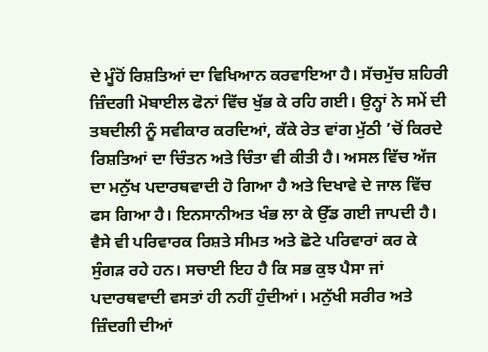ਦੇ ਮੂੰਹੋਂ ਰਿਸ਼ਤਿਆਂ ਦਾ ਵਿਖਿਆਨ ਕਰਵਾਇਆ ਹੈ। ਸੱਚਮੁੱਚ ਸ਼ਹਿਰੀ ਜ਼ਿੰਦਗੀ ਮੋਬਾਈਲ ਫੋਨਾਂ ਵਿੱਚ ਖੁੱਭ ਕੇ ਰਹਿ ਗਈ। ਉਨ੍ਹਾਂ ਨੇ ਸਮੇਂ ਦੀ ਤਬਦੀਲੀ ਨੂੰ ਸਵੀਕਾਰ ਕਰਦਿਆਂ, ਕੱਕੇ ਰੇਤ ਵਾਂਗ ਮੁੱਠੀ ’ਚੋਂ ਕਿਰਦੇ ਰਿਸ਼ਤਿਆਂ ਦਾ ਚਿੰਤਨ ਅਤੇ ਚਿੰਤਾ ਵੀ ਕੀਤੀ ਹੈ। ਅਸਲ ਵਿੱਚ ਅੱਜ ਦਾ ਮਨੁੱਖ ਪਦਾਰਥਵਾਦੀ ਹੋ ਗਿਆ ਹੈ ਅਤੇ ਦਿਖਾਵੇ ਦੇ ਜਾਲ ਵਿੱਚ ਫਸ ਗਿਆ ਹੈ। ਇਨਸਾਨੀਅਤ ਖੰਭ ਲਾ ਕੇ ਉੱਡ ਗਈ ਜਾਪਦੀ ਹੈ। ਵੈਸੇ ਵੀ ਪਰਿਵਾਰਕ ਰਿਸ਼ਤੇ ਸੀਮਤ ਅਤੇ ਛੋਟੇ ਪਰਿਵਾਰਾਂ ਕਰ ਕੇ ਸੁੰਗੜ ਰਹੇ ਹਨ। ਸਚਾਈ ਇਹ ਹੈ ਕਿ ਸਭ ਕੁਝ ਪੈਸਾ ਜਾਂ ਪਦਾਰਥਵਾਦੀ ਵਸਤਾਂ ਹੀ ਨਹੀਂ ਹੁੰਦੀਆਂ। ਮਨੁੱਖੀ ਸਰੀਰ ਅਤੇ ਜ਼ਿੰਦਗੀ ਦੀਆਂ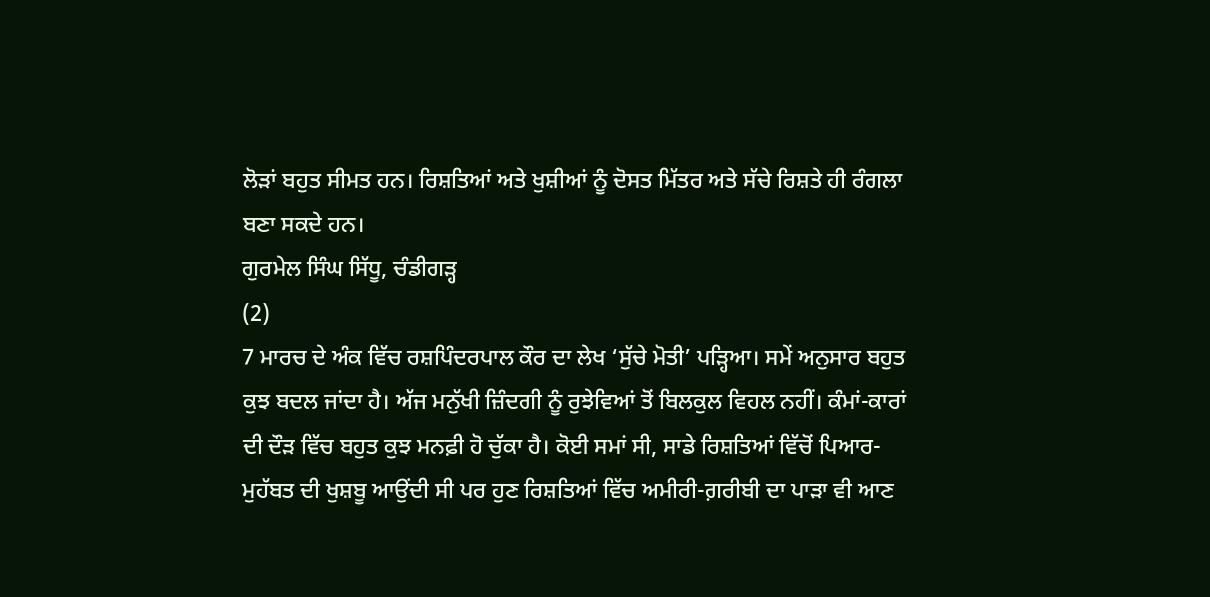ਲੋੜਾਂ ਬਹੁਤ ਸੀਮਤ ਹਨ। ਰਿਸ਼ਤਿਆਂ ਅਤੇ ਖੁਸ਼ੀਆਂ ਨੂੰ ਦੋਸਤ ਮਿੱਤਰ ਅਤੇ ਸੱਚੇ ਰਿਸ਼ਤੇ ਹੀ ਰੰਗਲਾ ਬਣਾ ਸਕਦੇ ਹਨ।
ਗੁਰਮੇਲ ਸਿੰਘ ਸਿੱਧੂ, ਚੰਡੀਗੜ੍ਹ
(2)
7 ਮਾਰਚ ਦੇ ਅੰਕ ਵਿੱਚ ਰਸ਼ਪਿੰਦਰਪਾਲ ਕੌਰ ਦਾ ਲੇਖ ‘ਸੁੱਚੇ ਮੋਤੀ’ ਪੜ੍ਹਿਆ। ਸਮੇਂ ਅਨੁਸਾਰ ਬਹੁਤ ਕੁਝ ਬਦਲ ਜਾਂਦਾ ਹੈ। ਅੱਜ ਮਨੁੱਖੀ ਜ਼ਿੰਦਗੀ ਨੂੰ ਰੁਝੇਵਿਆਂ ਤੋਂ ਬਿਲਕੁਲ ਵਿਹਲ ਨਹੀਂ। ਕੰਮਾਂ-ਕਾਰਾਂ ਦੀ ਦੌੜ ਵਿੱਚ ਬਹੁਤ ਕੁਝ ਮਨਫ਼ੀ ਹੋ ਚੁੱਕਾ ਹੈ। ਕੋਈ ਸਮਾਂ ਸੀ, ਸਾਡੇ ਰਿਸ਼ਤਿਆਂ ਵਿੱਚੋਂ ਪਿਆਰ-ਮੁਹੱਬਤ ਦੀ ਖੁਸ਼ਬੂ ਆਉਂਦੀ ਸੀ ਪਰ ਹੁਣ ਰਿਸ਼ਤਿਆਂ ਵਿੱਚ ਅਮੀਰੀ-ਗ਼ਰੀਬੀ ਦਾ ਪਾੜਾ ਵੀ ਆਣ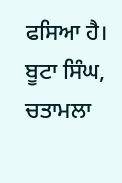ਫਸਿਆ ਹੈ।
ਬੂਟਾ ਸਿੰਘ, ਚਤਾਮਲਾ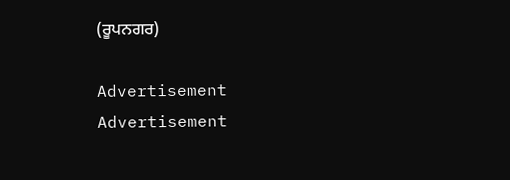(ਰੂਪਨਗਰ)

Advertisement
Advertisement